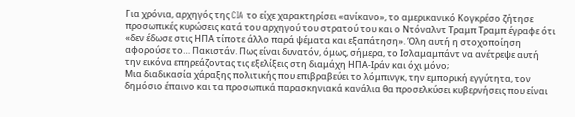Για χρόνια, αρχηγός της CIA το είχε χαρακτηρίσει «ανίκανο», το αμερικανικό Κογκρέσο ζήτησε προσωπικές κυρώσεις κατά του αρχηγού του στρατού του και ο Ντόναλντ Τραμπ Τραμπ έγραφε ότι «δεν έδωσε στις ΗΠΑ τίποτε άλλο παρά ψέματα και εξαπάτηση». Όλη αυτή η στοχοποίηση αφορούσε το… Πακιστάν. Πως είναι δυνατόν, όμως, σήμερα, το Ισλαμαμπάντ να ανέτρεψε αυτή την εικόνα επηρεάζοντας τις εξελίξεις στη διαμάχη ΗΠΑ-Ιράν και όχι μόνο;
Μια διαδικασία χάραξης πολιτικής που επιβραβεύει το λόμπινγκ, την εμπορική εγγύτητα, τον δημόσιο έπαινο και τα προσωπικά παρασκηνιακά κανάλια θα προσελκύσει κυβερνήσεις που είναι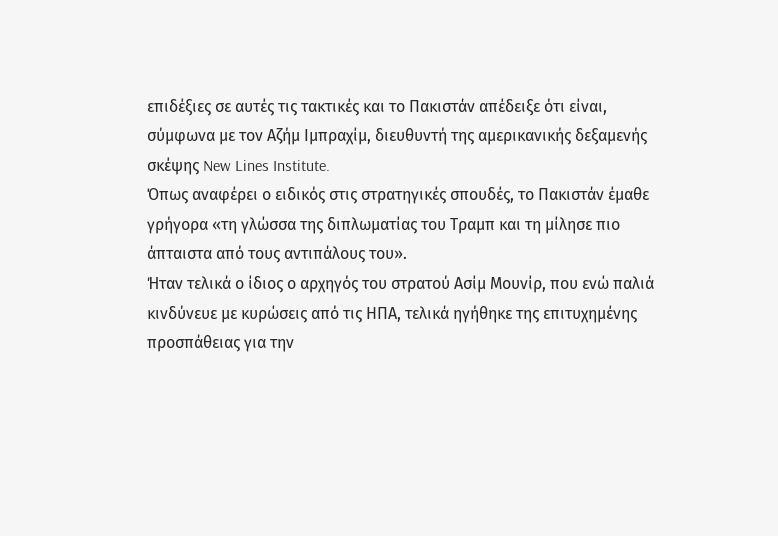επιδέξιες σε αυτές τις τακτικές και το Πακιστάν απέδειξε ότι είναι, σύμφωνα με τον Αζήμ Ιμπραχίμ, διευθυντή της αμερικανικής δεξαμενής σκέψης New Lines Institute.
Όπως αναφέρει ο ειδικός στις στρατηγικές σπουδές, το Πακιστάν έμαθε γρήγορα «τη γλώσσα της διπλωματίας του Τραμπ και τη μίλησε πιο άπταιστα από τους αντιπάλους του».
Ήταν τελικά ο ίδιος ο αρχηγός του στρατού Ασίμ Μουνίρ, που ενώ παλιά κινδύνευε με κυρώσεις από τις ΗΠΑ, τελικά ηγήθηκε της επιτυχημένης προσπάθειας για την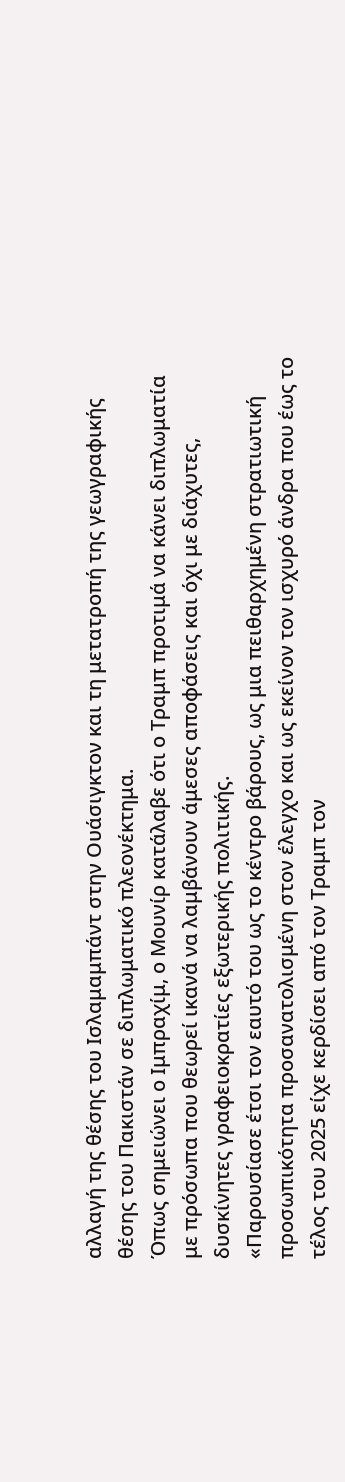αλλαγή της θέσης του Ισλαμαμπάντ στην Ουάσιγκτον και τη μετατροπή της γεωγραφικής θέσης του Πακιστάν σε διπλωματικό πλεονέκτημα.
Όπως σημειώνει ο Ιμπραχίμ, ο Μουνίρ κατάλαβε ότι ο Τραμπ προτιμά να κάνει διπλωματία με πρόσωπα που θεωρεί ικανά να λαμβάνουν άμεσες αποφάσεις και όχι με διάχυτες, δυσκίνητες γραφειοκρατίες εξωτερικής πολιτικής.
«Παρουσίασε έτσι τον εαυτό του ως το κέντρο βάρους, ως μια πειθαρχημένη στρατιωτική προσωπικότητα προσανατολισμένη στον έλεγχο και ως εκείνον τον ισχυρό άνδρα που έως το τέλος του 2025 είχε κερδίσει από τον Τραμπ τον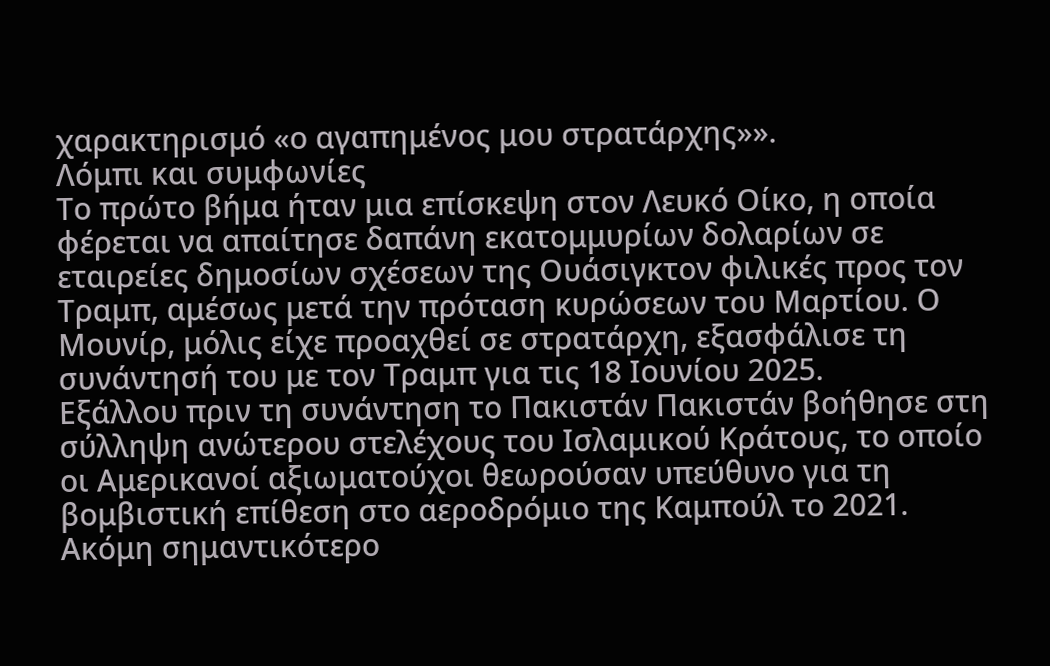χαρακτηρισμό «ο αγαπημένος μου στρατάρχης»».
Λόμπι και συμφωνίες
Το πρώτο βήμα ήταν μια επίσκεψη στον Λευκό Οίκο, η οποία φέρεται να απαίτησε δαπάνη εκατομμυρίων δολαρίων σε εταιρείες δημοσίων σχέσεων της Ουάσιγκτον φιλικές προς τον Τραμπ, αμέσως μετά την πρόταση κυρώσεων του Μαρτίου. Ο Μουνίρ, μόλις είχε προαχθεί σε στρατάρχη, εξασφάλισε τη συνάντησή του με τον Τραμπ για τις 18 Ιουνίου 2025.
Εξάλλου πριν τη συνάντηση το Πακιστάν Πακιστάν βοήθησε στη σύλληψη ανώτερου στελέχους του Ισλαμικού Κράτους, το οποίο οι Αμερικανοί αξιωματούχοι θεωρούσαν υπεύθυνο για τη βομβιστική επίθεση στο αεροδρόμιο της Καμπούλ το 2021.
Ακόμη σημαντικότερο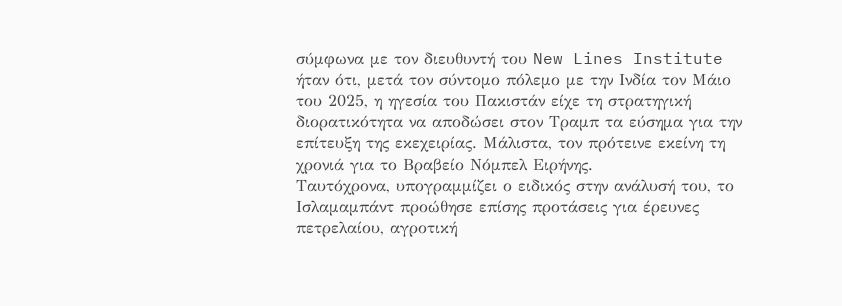σύμφωνα με τον διευθυντή του New Lines Institute ήταν ότι, μετά τον σύντομο πόλεμο με την Ινδία τον Μάιο του 2025, η ηγεσία του Πακιστάν είχε τη στρατηγική διορατικότητα να αποδώσει στον Τραμπ τα εύσημα για την επίτευξη της εκεχειρίας. Μάλιστα, τον πρότεινε εκείνη τη χρονιά για το Βραβείο Νόμπελ Ειρήνης.
Ταυτόχρονα, υπογραμμίζει ο ειδικός στην ανάλυσή του, το Ισλαμαμπάντ προώθησε επίσης προτάσεις για έρευνες πετρελαίου, αγροτική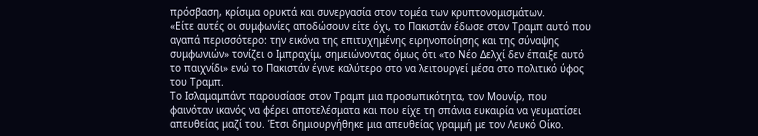πρόσβαση, κρίσιμα ορυκτά και συνεργασία στον τομέα των κρυπτονομισμάτων.
«Είτε αυτές οι συμφωνίες αποδώσουν είτε όχι, το Πακιστάν έδωσε στον Τραμπ αυτό που αγαπά περισσότερο: την εικόνα της επιτυχημένης ειρηνοποίησης και της σύναψης συμφωνιών» τονίζει ο Ιμπραχίμ, σημειώνοντας όμως ότι «το Νέο Δελχί δεν έπαιξε αυτό το παιχνίδι» ενώ το Πακιστάν έγινε καλύτερο στο να λειτουργεί μέσα στο πολιτικό ύφος του Τραμπ.
Το Ισλαμαμπάντ παρουσίασε στον Τραμπ μια προσωπικότητα, τον Μουνίρ, που φαινόταν ικανός να φέρει αποτελέσματα και που είχε τη σπάνια ευκαιρία να γευματίσει απευθείας μαζί του. Έτσι δημιουργήθηκε μια απευθείας γραμμή με τον Λευκό Οίκο.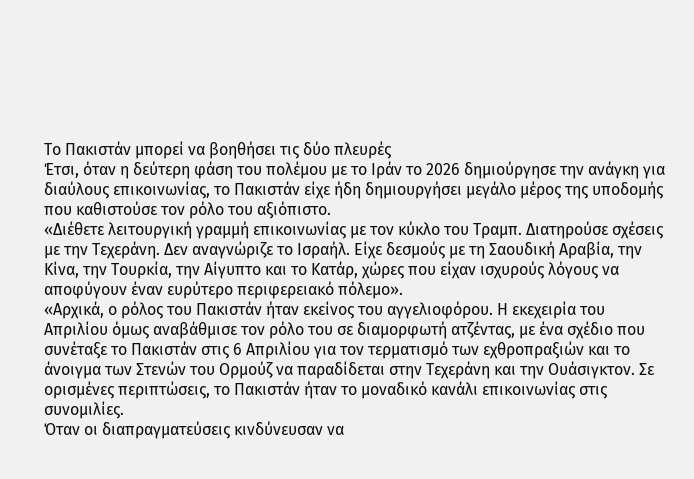Το Πακιστάν μπορεί να βοηθήσει τις δύο πλευρές
Έτσι, όταν η δεύτερη φάση του πολέμου με το Ιράν το 2026 δημιούργησε την ανάγκη για διαύλους επικοινωνίας, το Πακιστάν είχε ήδη δημιουργήσει μεγάλο μέρος της υποδομής που καθιστούσε τον ρόλο του αξιόπιστο.
«Διέθετε λειτουργική γραμμή επικοινωνίας με τον κύκλο του Τραμπ. Διατηρούσε σχέσεις με την Τεχεράνη. Δεν αναγνώριζε το Ισραήλ. Είχε δεσμούς με τη Σαουδική Αραβία, την Κίνα, την Τουρκία, την Αίγυπτο και το Κατάρ, χώρες που είχαν ισχυρούς λόγους να αποφύγουν έναν ευρύτερο περιφερειακό πόλεμο».
«Αρχικά, ο ρόλος του Πακιστάν ήταν εκείνος του αγγελιοφόρου. Η εκεχειρία του Απριλίου όμως αναβάθμισε τον ρόλο του σε διαμορφωτή ατζέντας, με ένα σχέδιο που συνέταξε το Πακιστάν στις 6 Απριλίου για τον τερματισμό των εχθροπραξιών και το άνοιγμα των Στενών του Ορμούζ να παραδίδεται στην Τεχεράνη και την Ουάσιγκτον. Σε ορισμένες περιπτώσεις, το Πακιστάν ήταν το μοναδικό κανάλι επικοινωνίας στις συνομιλίες.
Όταν οι διαπραγματεύσεις κινδύνευσαν να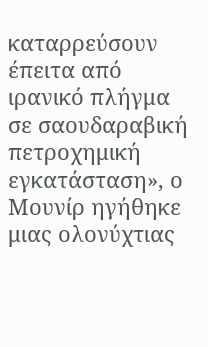καταρρεύσουν έπειτα από ιρανικό πλήγμα σε σαουδαραβική πετροχημική εγκατάσταση», ο Μουνίρ ηγήθηκε μιας ολονύχτιας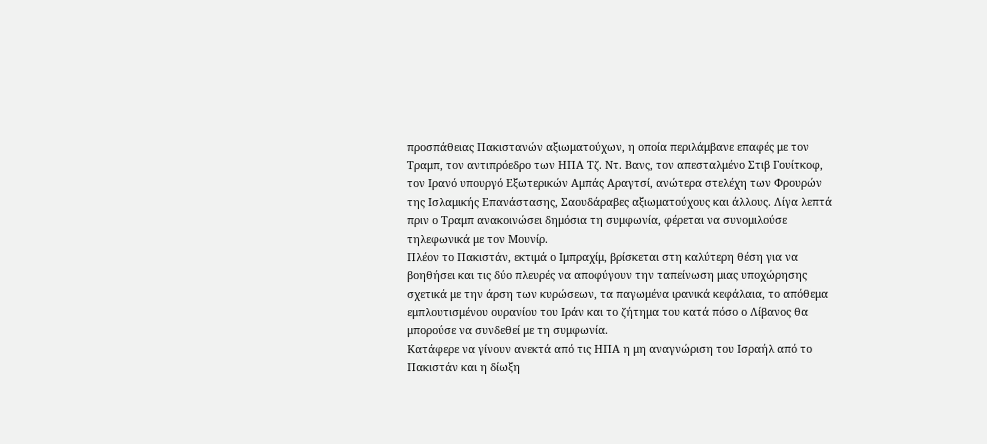προσπάθειας Πακιστανών αξιωματούχων, η οποία περιλάμβανε επαφές με τον Τραμπ, τον αντιπρόεδρο των ΗΠΑ Τζ. Ντ. Βανς, τον απεσταλμένο Στιβ Γουίτκοφ, τον Ιρανό υπουργό Εξωτερικών Αμπάς Αραγτσί, ανώτερα στελέχη των Φρουρών της Ισλαμικής Επανάστασης, Σαουδάραβες αξιωματούχους και άλλους. Λίγα λεπτά πριν ο Τραμπ ανακοινώσει δημόσια τη συμφωνία, φέρεται να συνομιλούσε τηλεφωνικά με τον Μουνίρ.
Πλέον το Πακιστάν, εκτιμά ο Ιμπραχίμ, βρίσκεται στη καλύτερη θέση για να βοηθήσει και τις δύο πλευρές να αποφύγουν την ταπείνωση μιας υποχώρησης σχετικά με την άρση των κυρώσεων, τα παγωμένα ιρανικά κεφάλαια, το απόθεμα εμπλουτισμένου ουρανίου του Ιράν και το ζήτημα του κατά πόσο ο Λίβανος θα μπορούσε να συνδεθεί με τη συμφωνία.
Κατάφερε να γίνουν ανεκτά από τις ΗΠΑ η μη αναγνώριση του Ισραήλ από το Πακιστάν και η δίωξη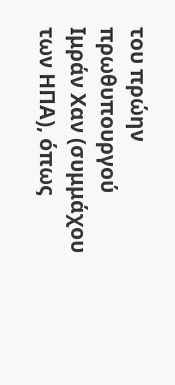του πρώην πρωθυπουργού Ιμράν Χαν (συμμάχου των ΗΠΑ), όπως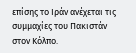επίσης το Ιράν ανέχεται τις συμμαχίες του Πακιστάν στον Κόλπο.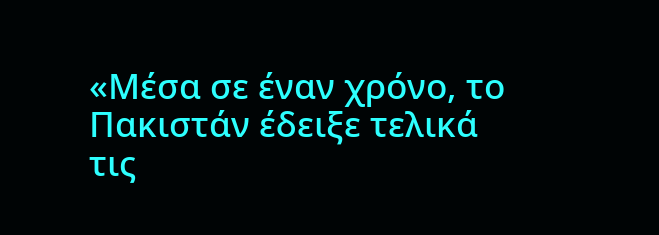«Μέσα σε έναν χρόνο, το Πακιστάν έδειξε τελικά τις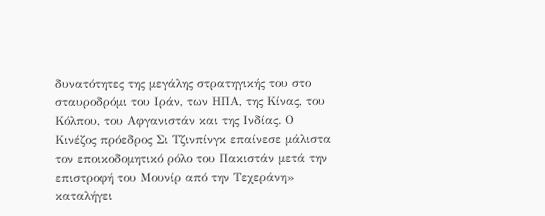δυνατότητες της μεγάλης στρατηγικής του στο σταυροδρόμι του Ιράν, των ΗΠΑ, της Κίνας, του Κόλπου, του Αφγανιστάν και της Ινδίας. Ο Κινέζος πρόεδρος Σι Τζινπίνγκ επαίνεσε μάλιστα τον εποικοδομητικό ρόλο του Πακιστάν μετά την επιστροφή του Μουνίρ από την Τεχεράνη» καταλήγει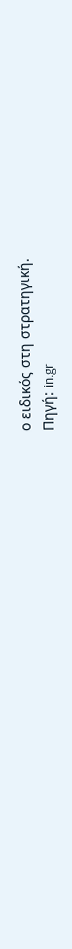ο ειδικός στη στρατηγική.
Πηγή: in.gr